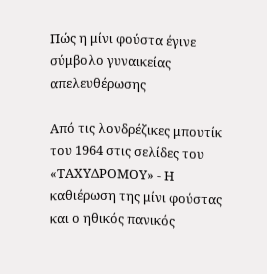Πώς η μίνι φούστα έγινε σύμβολο γυναικείας απελευθέρωσης

Από τις λονδρέζικες μπουτίκ του 1964 στις σελίδες του «ΤΑΧΥΔΡΟΜΟΥ» - Η καθιέρωση της μίνι φούστας και ο ηθικός πανικός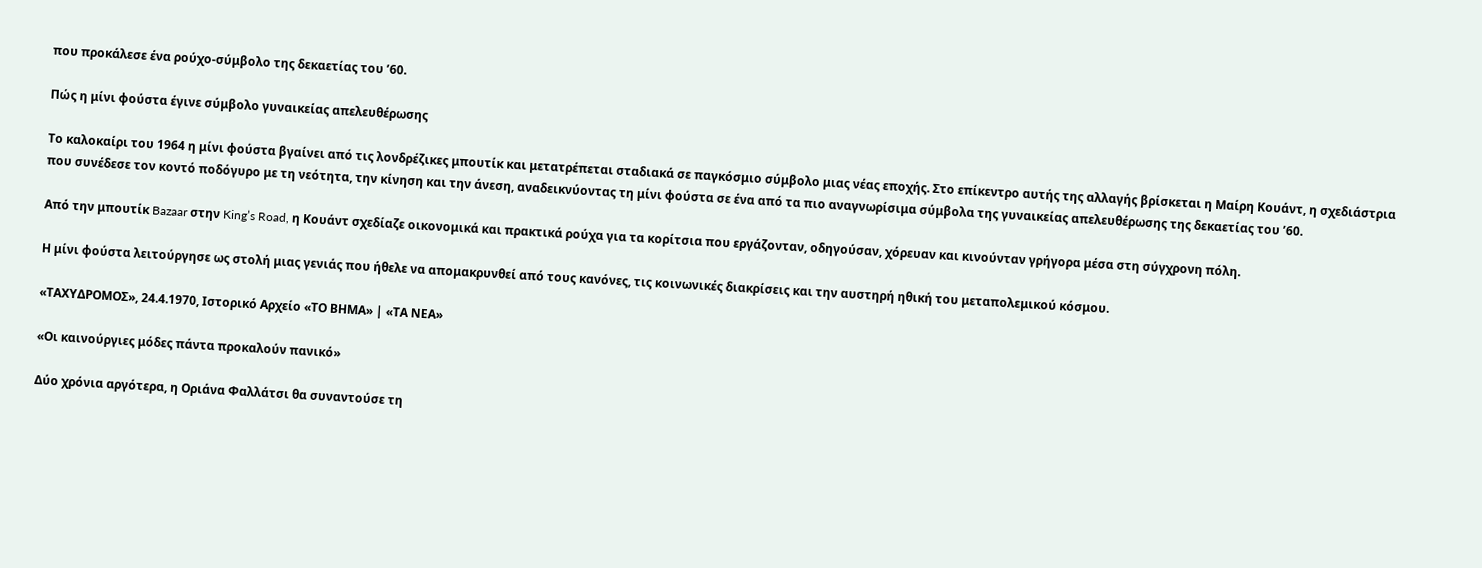που προκάλεσε ένα ρούχο-σύμβολο της δεκαετίας του ’60.

Πώς η μίνι φούστα έγινε σύμβολο γυναικείας απελευθέρωσης

Το καλοκαίρι του 1964 η μίνι φούστα βγαίνει από τις λονδρέζικες μπουτίκ και μετατρέπεται σταδιακά σε παγκόσμιο σύμβολο μιας νέας εποχής. Στο επίκεντρο αυτής της αλλαγής βρίσκεται η Μαίρη Κουάντ, η σχεδιάστρια που συνέδεσε τον κοντό ποδόγυρο με τη νεότητα, την κίνηση και την άνεση, αναδεικνύοντας τη μίνι φούστα σε ένα από τα πιο αναγνωρίσιμα σύμβολα της γυναικείας απελευθέρωσης της δεκαετίας του ’60.

Από την μπουτίκ Bazaar στην King’s Road, η Κουάντ σχεδίαζε οικονομικά και πρακτικά ρούχα για τα κορίτσια που εργάζονταν, οδηγούσαν, χόρευαν και κινούνταν γρήγορα μέσα στη σύγχρονη πόλη.

Η μίνι φούστα λειτούργησε ως στολή μιας γενιάς που ήθελε να απομακρυνθεί από τους κανόνες, τις κοινωνικές διακρίσεις και την αυστηρή ηθική του μεταπολεμικού κόσμου.

«ΤΑΧΥΔΡΟΜΟΣ», 24.4.1970, Ιστορικό Αρχείο «ΤΟ ΒΗΜΑ» | «ΤΑ ΝΕΑ»

«Οι καινούργιες μόδες πάντα προκαλούν πανικό»

Δύο χρόνια αργότερα, η Οριάνα Φαλλάτσι θα συναντούσε τη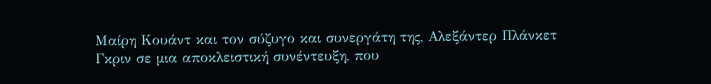Μαίρη Κουάντ και τον σύζυγο και συνεργάτη της, Αλεξάντερ Πλάνκετ Γκριν σε μια αποκλειστική συνέντευξη, που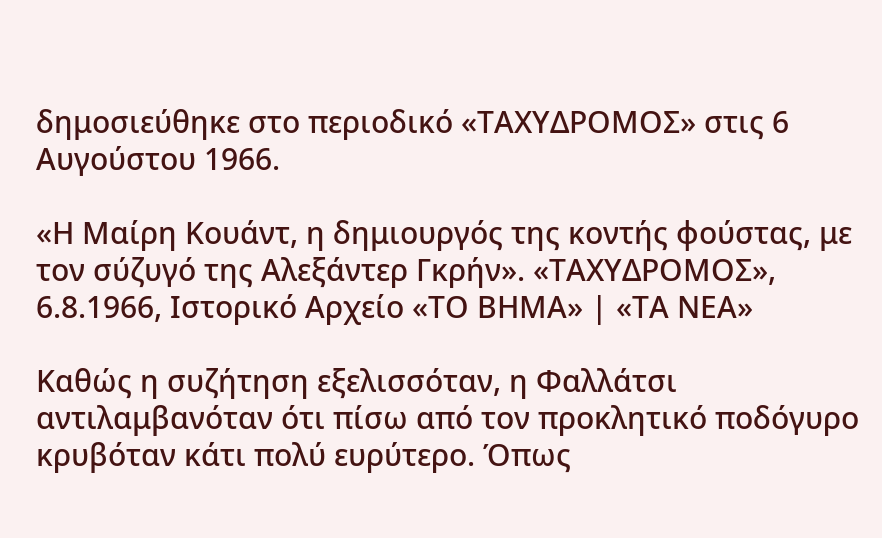δημοσιεύθηκε στο περιοδικό «ΤΑΧΥΔΡΟΜΟΣ» στις 6 Αυγούστου 1966.

«Η Μαίρη Κουάντ, η δημιουργός της κοντής φούστας, με τον σύζυγό της Αλεξάντερ Γκρήν». «ΤΑΧΥΔΡΟΜΟΣ», 6.8.1966, Ιστορικό Αρχείο «ΤΟ ΒΗΜΑ» | «ΤΑ ΝΕΑ»

Καθώς η συζήτηση εξελισσόταν, η Φαλλάτσι αντιλαμβανόταν ότι πίσω από τον προκλητικό ποδόγυρο κρυβόταν κάτι πολύ ευρύτερο. Όπως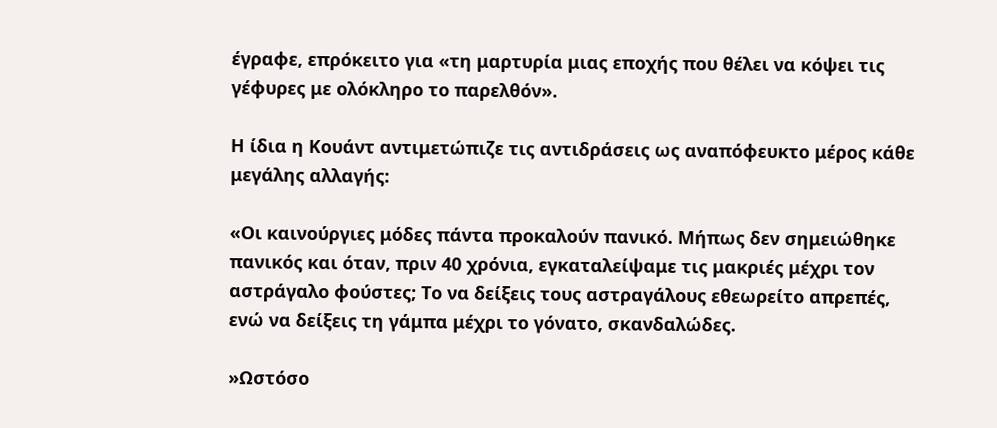έγραφε, επρόκειτο για «τη μαρτυρία μιας εποχής που θέλει να κόψει τις γέφυρες με ολόκληρο το παρελθόν».

Η ίδια η Κουάντ αντιμετώπιζε τις αντιδράσεις ως αναπόφευκτο μέρος κάθε μεγάλης αλλαγής:

«Οι καινούργιες μόδες πάντα προκαλούν πανικό. Μήπως δεν σημειώθηκε πανικός και όταν, πριν 40 χρόνια, εγκαταλείψαμε τις μακριές μέχρι τον αστράγαλο φούστες; Το να δείξεις τους αστραγάλους εθεωρείτο απρεπές, ενώ να δείξεις τη γάμπα μέχρι το γόνατο, σκανδαλώδες.

»Ωστόσο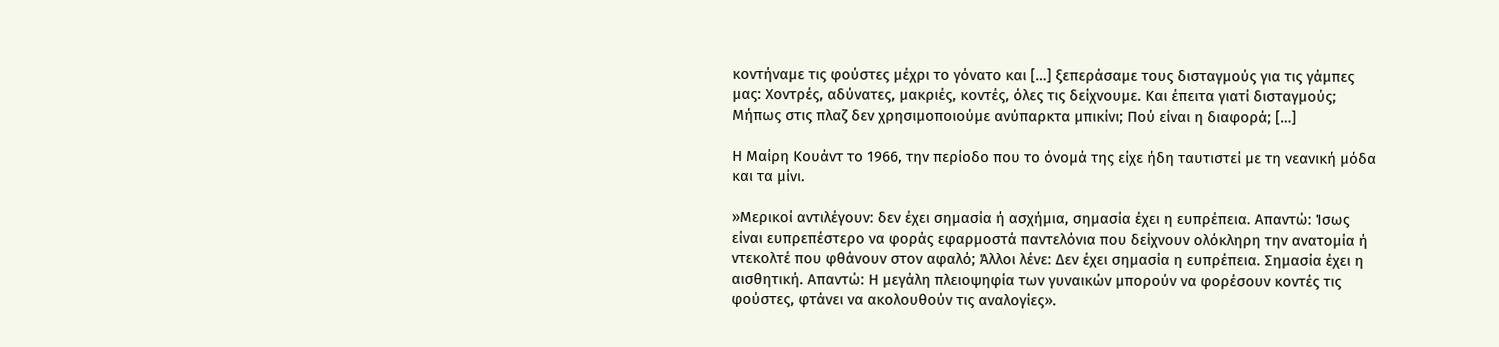κοντήναμε τις φούστες μέχρι το γόνατο και […] ξεπεράσαμε τους δισταγμούς για τις γάμπες μας: Χοντρές, αδύνατες, μακριές, κοντές, όλες τις δείχνουμε. Και έπειτα γιατί δισταγμούς; Μήπως στις πλαζ δεν χρησιμοποιούμε ανύπαρκτα μπικίνι; Πού είναι η διαφορά; […]

Η Μαίρη Κουάντ το 1966, την περίοδο που το όνομά της είχε ήδη ταυτιστεί με τη νεανική μόδα και τα μίνι.

»Μερικοί αντιλέγουν: δεν έχει σημασία ή ασχήμια, σημασία έχει η ευπρέπεια. Απαντώ: Ίσως είναι ευπρεπέστερο να φοράς εφαρμοστά παντελόνια που δείχνουν ολόκληρη την ανατομία ή ντεκολτέ που φθάνουν στον αφαλό; Άλλοι λένε: Δεν έχει σημασία η ευπρέπεια. Σημασία έχει η αισθητική. Απαντώ: Η μεγάλη πλειοψηφία των γυναικών μπορούν να φορέσουν κοντές τις φούστες, φτάνει να ακολουθούν τις αναλογίες».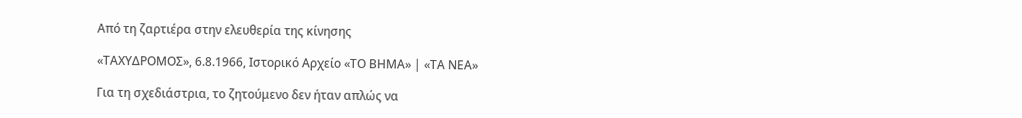Από τη ζαρτιέρα στην ελευθερία της κίνησης

«ΤΑΧΥΔΡΟΜΟΣ», 6.8.1966, Ιστορικό Αρχείο «ΤΟ ΒΗΜΑ» | «ΤΑ ΝΕΑ»

Για τη σχεδιάστρια, το ζητούμενο δεν ήταν απλώς να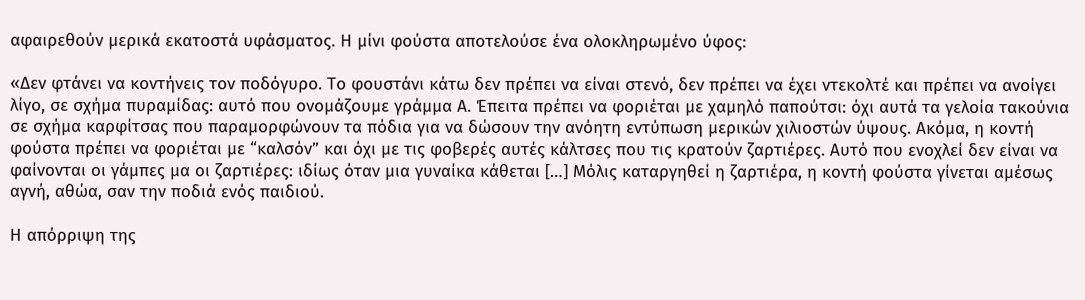αφαιρεθούν μερικά εκατοστά υφάσματος. Η μίνι φούστα αποτελούσε ένα ολοκληρωμένο ύφος:

«Δεν φτάνει να κοντήνεις τον ποδόγυρο. Το φουστάνι κάτω δεν πρέπει να είναι στενό, δεν πρέπει να έχει ντεκολτέ και πρέπει να ανοίγει λίγο, σε σχήμα πυραμίδας: αυτό που ονομάζουμε γράμμα Α. Έπειτα πρέπει να φοριέται με χαμηλό παπούτσι: όχι αυτά τα γελοία τακούνια σε σχήμα καρφίτσας που παραμορφώνουν τα πόδια για να δώσουν την ανόητη εντύπωση μερικών χιλιοστών ύψους. Ακόμα, η κοντή φούστα πρέπει να φοριέται με “καλσόν” και όχι με τις φοβερές αυτές κάλτσες που τις κρατούν ζαρτιέρες. Αυτό που ενοχλεί δεν είναι να φαίνονται οι γάμπες μα οι ζαρτιέρες: ιδίως όταν μια γυναίκα κάθεται […] Μόλις καταργηθεί η ζαρτιέρα, η κοντή φούστα γίνεται αμέσως αγνή, αθώα, σαν την ποδιά ενός παιδιού.

Η απόρριψη της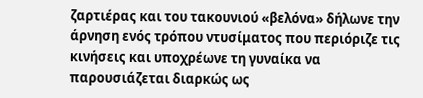ζαρτιέρας και του τακουνιού «βελόνα» δήλωνε την άρνηση ενός τρόπου ντυσίματος που περιόριζε τις κινήσεις και υποχρέωνε τη γυναίκα να παρουσιάζεται διαρκώς ως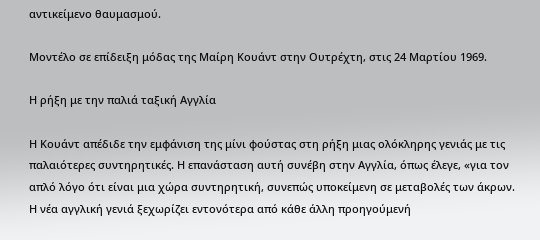αντικείμενο θαυμασμού.

Μοντέλο σε επίδειξη μόδας της Μαίρη Κουάντ στην Ουτρέχτη, στις 24 Μαρτίου 1969.

Η ρήξη με την παλιά ταξική Αγγλία

Η Κουάντ απέδιδε την εμφάνιση της μίνι φούστας στη ρήξη μιας ολόκληρης γενιάς με τις παλαιότερες συντηρητικές. Η επανάσταση αυτή συνέβη στην Αγγλία, όπως έλεγε, «για τον απλό λόγο ότι είναι μια χώρα συντηρητική, συνεπώς υποκείμενη σε μεταβολές των άκρων. Η νέα αγγλική γενιά ξεχωρίζει εντονότερα από κάθε άλλη προηγούμενή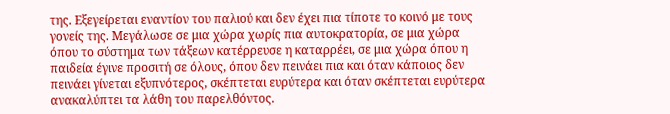της. Εξεγείρεται εναντίον του παλιού και δεν έχει πια τίποτε το κοινό με τους γονείς της. Μεγάλωσε σε μια χώρα χωρίς πια αυτοκρατορία, σε μια χώρα όπου το σύστημα των τάξεων κατέρρευσε η καταρρέει, σε μια χώρα όπου η παιδεία έγινε προσιτή σε όλους, όπου δεν πεινάει πια και όταν κάποιος δεν πεινάει γίνεται εξυπνότερος, σκέπτεται ευρύτερα και όταν σκέπτεται ευρύτερα ανακαλύπτει τα λάθη του παρελθόντος.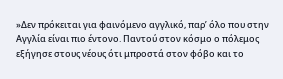»Δεν πρόκειται για φαινόμενο αγγλικό, παρ’ όλο που στην Αγγλία είναι πιο έντονο. Παντού στον κόσμο ο πόλεμος εξήγησε στους νέους ότι μπροστά στον φόβο και το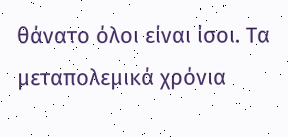θάνατο όλοι είναι ίσοι. Τα μεταπολεμικά χρόνια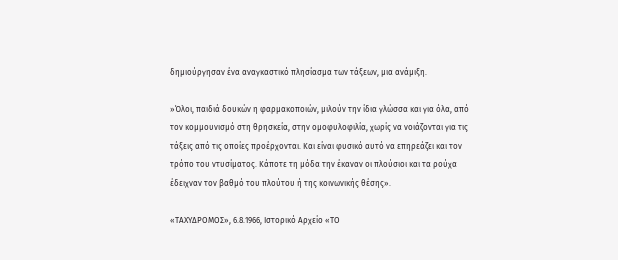δημιούργησαν ένα αναγκαστικό πλησίασμα των τάξεων, μια ανάμιξη.

»Όλοι, παιδιά δουκών η φαρμακοποιών, μιλούν την ίδια γλώσσα και για όλα, από τον κομμουνισμό στη θρησκεία, στην ομοφυλοφιλία, χωρίς να νοιάζονται για τις τάξεις από τις οποίες προέρχονται. Και είναι φυσικό αυτό να επηρεάζει και τον τρόπο του ντυσίματος. Κάποτε τη μόδα την έκαναν οι πλούσιοι και τα ρούχα έδειχναν τον βαθμό του πλούτου ή της κοινωνικής θέσης».

«ΤΑΧΥΔΡΟΜΟΣ», 6.8.1966, Ιστορικό Αρχείο «ΤΟ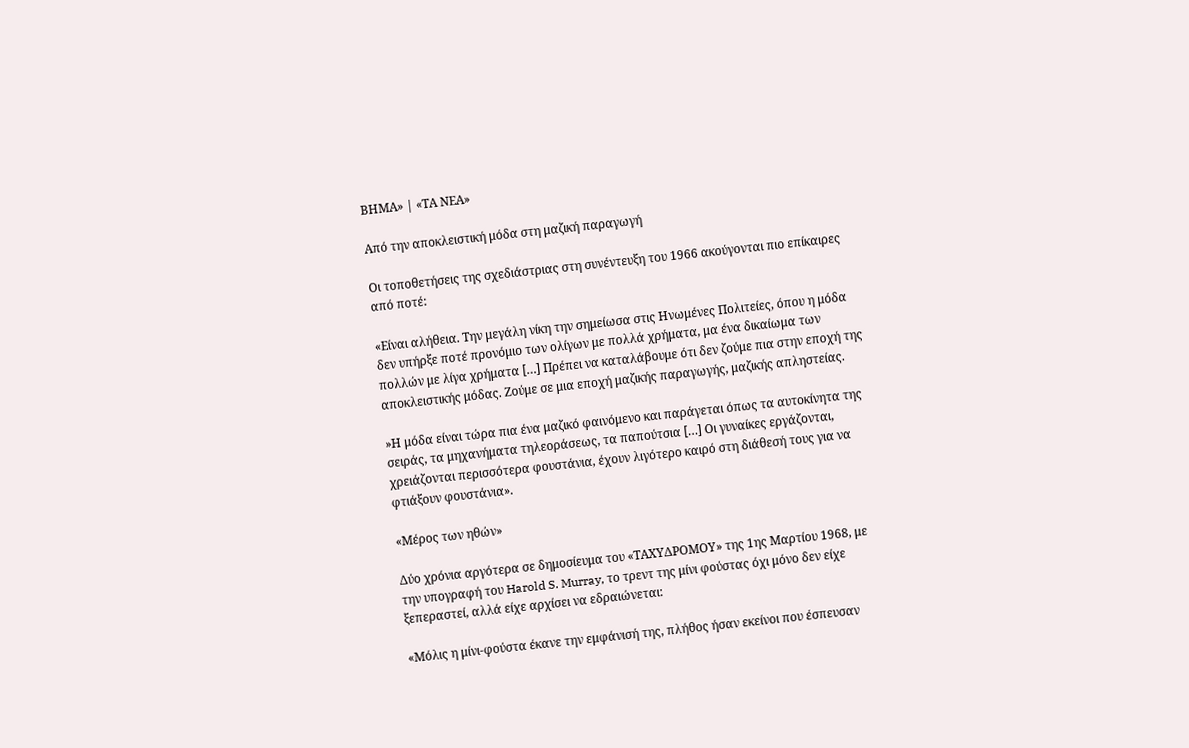ΒΗΜΑ» | «ΤΑ ΝΕΑ»

Από την αποκλειστική μόδα στη μαζική παραγωγή

Οι τοποθετήσεις της σχεδιάστριας στη συνέντευξη του 1966 ακούγονται πιο επίκαιρες από ποτέ:

«Είναι αλήθεια. Την μεγάλη νίκη την σημείωσα στις Ηνωμένες Πολιτείες, όπου η μόδα δεν υπήρξε ποτέ προνόμιο των ολίγων με πολλά χρήματα, μα ένα δικαίωμα των πολλών με λίγα χρήματα […] Πρέπει να καταλάβουμε ότι δεν ζούμε πια στην εποχή της αποκλειστικής μόδας. Ζούμε σε μια εποχή μαζικής παραγωγής, μαζικής απληστείας.

»Η μόδα είναι τώρα πια ένα μαζικό φαινόμενο και παράγεται όπως τα αυτοκίνητα της σειράς, τα μηχανήματα τηλεοράσεως, τα παπούτσια […] Οι γυναίκες εργάζονται, χρειάζονται περισσότερα φουστάνια, έχουν λιγότερο καιρό στη διάθεσή τους για να φτιάξουν φουστάνια».

«Μέρος των ηθών»

Δύο χρόνια αργότερα σε δημοσίευμα του «ΤΑΧΥΔΡΟΜΟΥ» της 1ης Μαρτίου 1968, με την υπογραφή του Harold S. Murray, το τρεντ της μίνι φούστας όχι μόνο δεν είχε ξεπεραστεί, αλλά είχε αρχίσει να εδραιώνεται:

«Μόλις η μίνι-φούστα έκανε την εμφάνισή της, πλήθος ήσαν εκείνοι που έσπευσαν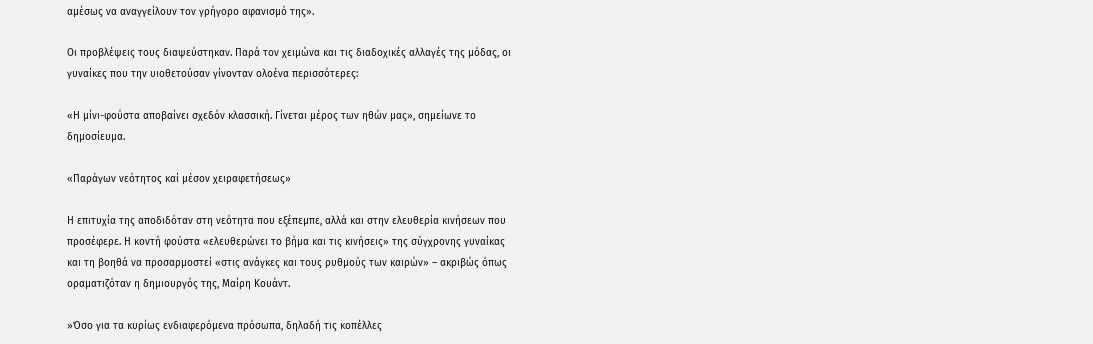αμέσως να αναγγείλουν τον γρήγορο αφανισμό της».

Οι προβλέψεις τους διαψεύστηκαν. Παρά τον χειμώνα και τις διαδοχικές αλλαγές της μόδας, οι γυναίκες που την υιοθετούσαν γίνονταν ολοένα περισσότερες:

«Η μίνι-φούστα αποβαίνει σχεδόν κλασσική. Γίνεται μέρος των ηθών μας», σημείωνε το δημοσίευμα.

«Παράγων νεότητος καί μέσον χειραφετήσεως»

Η επιτυχία της αποδιδόταν στη νεότητα που εξέπεμπε, αλλά και στην ελευθερία κινήσεων που προσέφερε. Η κοντή φούστα «ελευθερώνει το βήμα και τις κινήσεις» της σύγχρονης γυναίκας και τη βοηθά να προσαρμοστεί «στις ανάγκες και τους ρυθμούς των καιρών» – ακριβώς όπως οραματιζόταν η δημιουργός της, Μαίρη Κουάντ.

»Όσο για τα κυρίως ενδιαφερόμενα πρόσωπα, δηλαδή τις κοπέλλες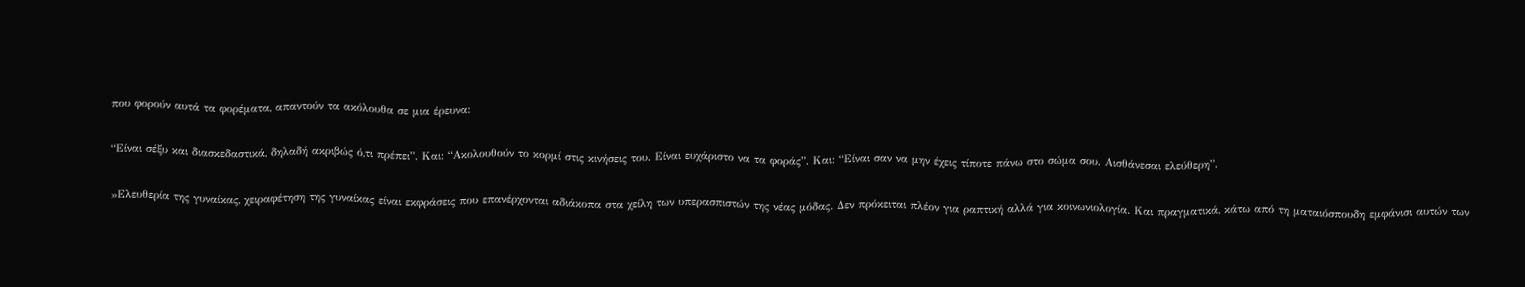που φορούν αυτά τα φορέματα, απαντούν τα ακόλουθα σε μια έρευνα:

“Είναι σέξυ και διασκεδαστικά, δηλαδή ακριβώς ό,τι πρέπει”. Και: “Ακολουθούν το κορμί στις κινήσεις του. Είναι ευχάριστο να τα φοράς”. Και: “Είναι σαν να μην έχεις τίποτε πάνω στο σώμα σου. Αισθάνεσαι ελεύθερη”.

»Ελευθερία της γυναίκας, χειραφέτηση της γυναίκας είναι εκφράσεις που επανέρχονται αδιάκοπα στα χείλη των υπερασπιστών της νέας μόδας. Δεν πρόκειται πλέον για ραπτική αλλά για κοινωνιολογία. Και πραγματικά, κάτω από τη ματαιόσπουδη εμφάνισι αυτών των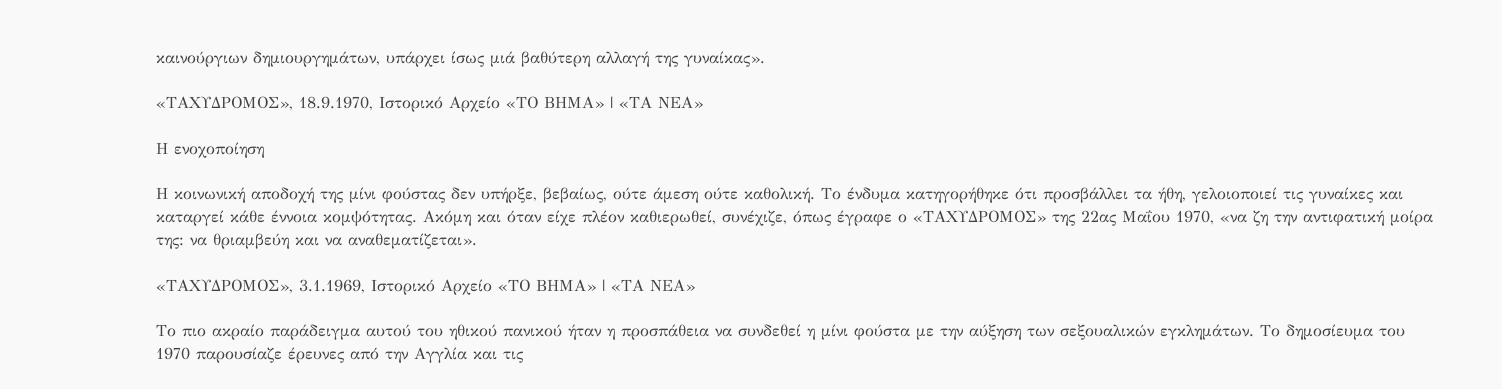καινούργιων δημιουργημάτων, υπάρχει ίσως μιά βαθύτερη αλλαγή της γυναίκας».

«ΤΑΧΥΔΡΟΜΟΣ», 18.9.1970, Ιστορικό Αρχείο «ΤΟ ΒΗΜΑ» | «ΤΑ ΝΕΑ»

Η ενοχοποίηση

Η κοινωνική αποδοχή της μίνι φούστας δεν υπήρξε, βεβαίως, ούτε άμεση ούτε καθολική. Το ένδυμα κατηγορήθηκε ότι προσβάλλει τα ήθη, γελοιοποιεί τις γυναίκες και καταργεί κάθε έννοια κομψότητας. Ακόμη και όταν είχε πλέον καθιερωθεί, συνέχιζε, όπως έγραφε ο «ΤΑΧΥΔΡΟΜΟΣ» της 22ας Μαΐου 1970, «να ζη την αντιφατική μοίρα της: να θριαμβεύη και να αναθεματίζεται».

«ΤΑΧΥΔΡΟΜΟΣ», 3.1.1969, Ιστορικό Αρχείο «ΤΟ ΒΗΜΑ» | «ΤΑ ΝΕΑ»

Το πιο ακραίο παράδειγμα αυτού του ηθικού πανικού ήταν η προσπάθεια να συνδεθεί η μίνι φούστα με την αύξηση των σεξουαλικών εγκλημάτων. Το δημοσίευμα του 1970 παρουσίαζε έρευνες από την Αγγλία και τις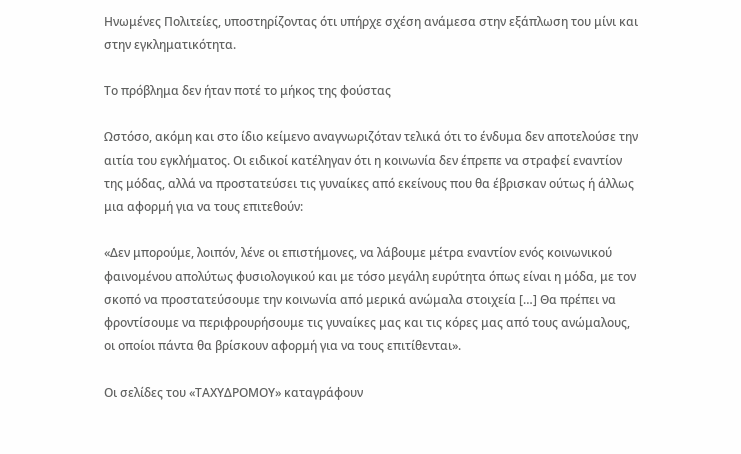Ηνωμένες Πολιτείες, υποστηρίζοντας ότι υπήρχε σχέση ανάμεσα στην εξάπλωση του μίνι και στην εγκληματικότητα.

Το πρόβλημα δεν ήταν ποτέ το μήκος της φούστας

Ωστόσο, ακόμη και στο ίδιο κείμενο αναγνωριζόταν τελικά ότι το ένδυμα δεν αποτελούσε την αιτία του εγκλήματος. Οι ειδικοί κατέληγαν ότι η κοινωνία δεν έπρεπε να στραφεί εναντίον της μόδας, αλλά να προστατεύσει τις γυναίκες από εκείνους που θα έβρισκαν ούτως ή άλλως μια αφορμή για να τους επιτεθούν:

«Δεν μπορούμε, λοιπόν, λένε οι επιστήμονες, να λάβουμε μέτρα εναντίον ενός κοινωνικού φαινομένου απολύτως φυσιολογικού και με τόσο μεγάλη ευρύτητα όπως είναι η μόδα, με τον σκοπό να προστατεύσουμε την κοινωνία από μερικά ανώμαλα στοιχεία […] Θα πρέπει να φροντίσουμε να περιφρουρήσουμε τις γυναίκες μας και τις κόρες μας από τους ανώμαλους, οι οποίοι πάντα θα βρίσκουν αφορμή για να τους επιτίθενται».

Οι σελίδες του «ΤΑΧΥΔΡΟΜΟΥ» καταγράφουν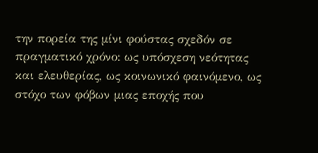την πορεία της μίνι φούστας σχεδόν σε πραγματικό χρόνο: ως υπόσχεση νεότητας και ελευθερίας, ως κοινωνικό φαινόμενο, ως στόχο των φόβων μιας εποχής που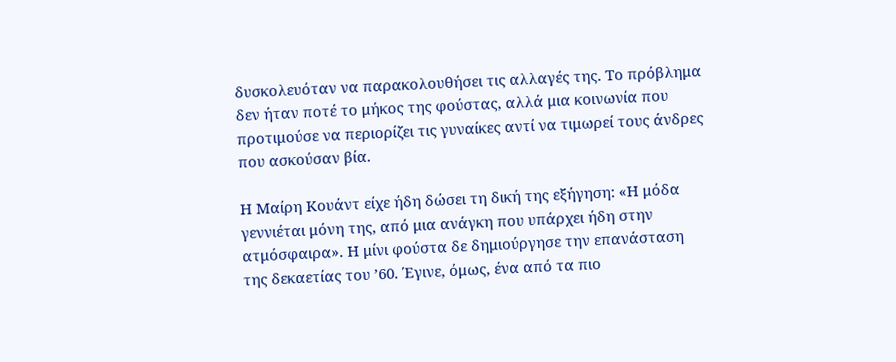δυσκολευόταν να παρακολουθήσει τις αλλαγές της. Το πρόβλημα δεν ήταν ποτέ το μήκος της φούστας, αλλά μια κοινωνία που προτιμούσε να περιορίζει τις γυναίκες αντί να τιμωρεί τους άνδρες που ασκούσαν βία.

Η Μαίρη Κουάντ είχε ήδη δώσει τη δική της εξήγηση: «Η μόδα γεννιέται μόνη της, από μια ανάγκη που υπάρχει ήδη στην ατμόσφαιρα». Η μίνι φούστα δε δημιούργησε την επανάσταση της δεκαετίας του ’60. Έγινε, όμως, ένα από τα πιο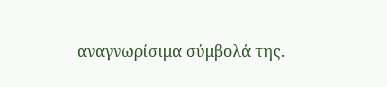αναγνωρίσιμα σύμβολά της.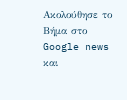Ακολούθησε το Βήμα στο Google news και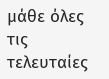μάθε όλες τις τελευταίες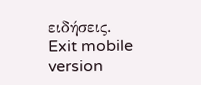ειδήσεις.
Exit mobile version